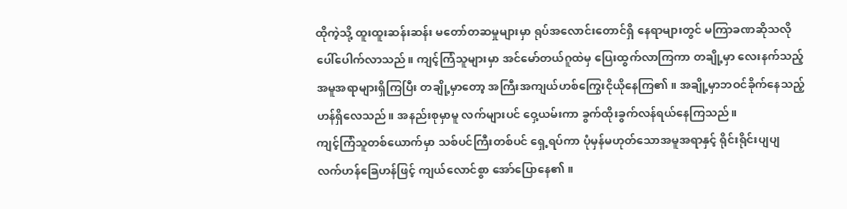ထိုကဲ့သို့ ထူးထူးဆန်းဆန်း မတော်တဆမှုများမှာ ရုပ်အလောင်းတောင်ရှိ နေရာများတွင် မကြာခဏဆိုသလို ပေါ်ပေါက်လာသည်။ ကျင့်ကြံသူများမှာ အင်မော်တယ်ဂူထဲမှ ပြေးထွက်လာကြကာ တချို့မှာ လေးနက်သည့်အမူအရာများရှိကြပြီး တချို့မှာတော့ အကြီးအကျယ်ဟစ်ကြွေးငိုယိုနေကြ၏။ အချို့မှာဘဝင်ခိုက်နေသည့်ဟန်ရှိလေသည်။ အနည်းစုမှာမူ လက်များပင် ဝှေ့ယမ်းကာ ခွက်ထိုးခွက်လန်ရယ်နေကြသည်။
ကျင့်ကြံသူတစ်ယောက်မှာ သစ်ပင်ကြီးတစ်ပင် ရှေ့ရပ်ကာ ပုံမှန်မဟုတ်သောအမူအရာနှင့် ရိုင်းရိုင်းပျပျ လက်ဟန်ခြေဟန်ဖြင့် ကျယ်လောင်စွာ အော်ပြောနေ၏။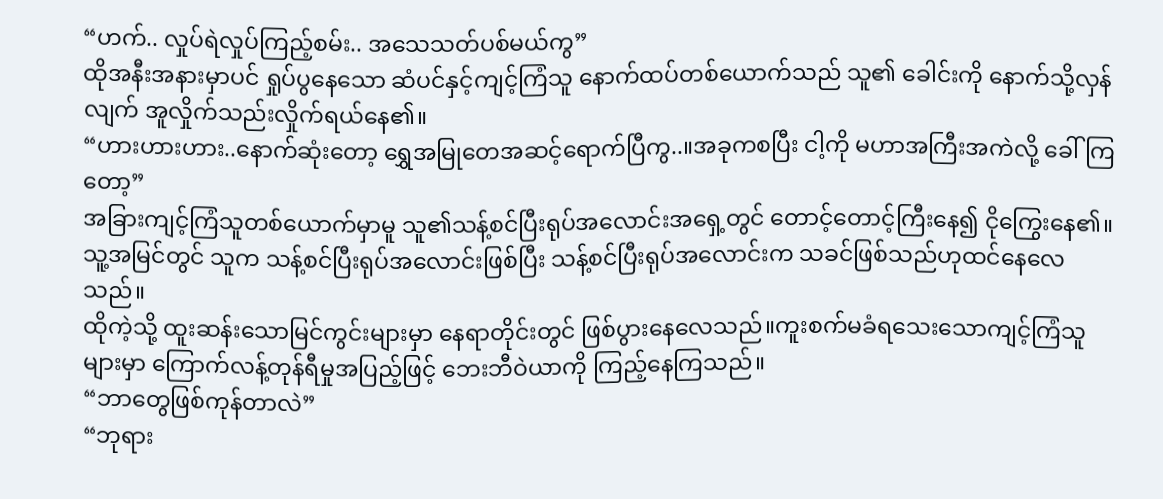“ဟက်.. လှုပ်ရဲလှုပ်ကြည့်စမ်း.. အသေသတ်ပစ်မယ်ကွ”
ထိုအနီးအနားမှာပင် ရှုပ်ပွနေသော ဆံပင်နှင့်ကျင့်ကြံသူ နောက်ထပ်တစ်ယောက်သည် သူ၏ ခေါင်းကို နောက်သို့လှန်လျက် အူလှိုက်သည်းလှိုက်ရယ်နေ၏။
“ဟားဟားဟား..နောက်ဆုံးတော့ ရွှေအမြုတေအဆင့်ရောက်ပြီကွ..။အခုကစပြီး ငါ့ကို မဟာအကြီးအကဲလို့ ခေါ်ကြတော့”
အခြားကျင့်ကြံသူတစ်ယောက်မှာမူ သူ၏သန့်စင်ပြီးရုပ်အလောင်းအရှေ့တွင် တောင့်တောင့်ကြီးနေ၍ ငိုကြွေးနေ၏။သူ့အမြင်တွင် သူက သန့်စင်ပြီးရုပ်အလောင်းဖြစ်ပြီး သန့်စင်ပြီးရုပ်အလောင်းက သခင်ဖြစ်သည်ဟုထင်နေလေသည်။
ထိုကဲ့သို့ ထူးဆန်းသောမြင်ကွင်းများမှာ နေရာတိုင်းတွင် ဖြစ်ပွားနေလေသည်။ကူးစက်မခံရသေးသောကျင့်ကြံသူများမှာ ကြောက်လန့်တုန်ရီမှုအပြည့်ဖြင့် ဘေးဘီဝဲယာကို ကြည့်နေကြသည်။
“ဘာတွေဖြစ်ကုန်တာလဲ”
“ဘုရား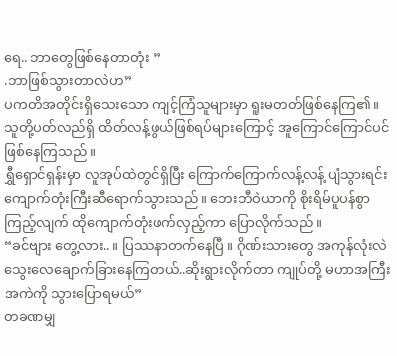ရေ.. ဘာတွေဖြစ်နေတာတုံး ”
.ဘာဖြစ်သွားတာလဲဟ”
ပကတိအတိုင်းရှိသေးသော ကျင့်ကြံသူများမှာ ရူးမတတ်ဖြစ်နေကြ၏။သူတို့ပတ်လည်ရှိ ထိတ်လန့်ဖွယ်ဖြစ်ရပ်များကြောင့် အူကြောင်ကြောင်ပင် ဖြစ်နေကြသည်။
ရွှီရှောင်ရှန်းမှာ လူအုပ်ထဲတွင်ရှိပြီး ကြောက်ကြောက်လန့်လန့် ပျံသွားရင်း ကျောက်တုံးကြီးဆီရောက်သွားသည်။ ဘေးဘီဝဲယာကို စိုးရိမ်ပူပန်စွာကြည့်လျက် ထိုကျောက်တုံးဖက်လှည့်ကာ ပြောလိုက်သည်။
“ခင်ဗျား တွေ့လား.. ။ ပြဿနာတက်နေပြီ ။ ဂိုဏ်းသားတွေ အကုန်လုံးလဲ သွေးလေချောက်ခြားနေကြတယ်..ဆိုးရွားလိုက်တာ ကျုပ်တို့ မဟာအကြီးအကဲကို သွားပြောရမယ်”
တခဏမျှ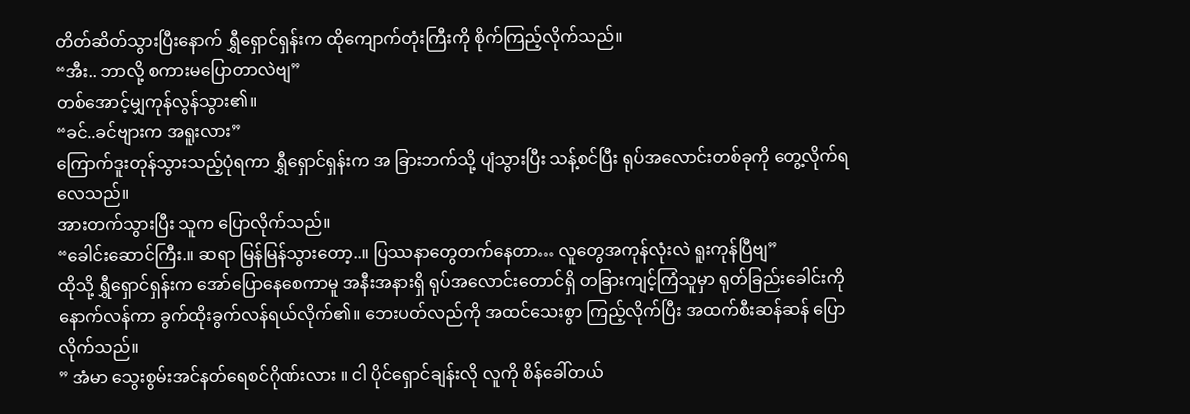တိတ်ဆိတ်သွားပြီးနောက် ရွှီရှောင်ရှန်းက ထိုကျောက်တုံးကြီးကို စိုက်ကြည့်လိုက်သည်။
“အီး.. ဘာလို့ စကားမပြောတာလဲဗျ”
တစ်အောင့်မျှကုန်လွန်သွား၏။
“ခင်..ခင်ဗျားက အရူးလား”
ကြောက်ဒူးတုန်သွားသည့်ပုံရကာ ရွှီရှောင်ရှန်းက အ ခြားဘက်သို့ ပျံသွားပြီး သန့်စင်ပြီး ရုပ်အလောင်းတစ်ခုကို တွေ့လိုက်ရလေသည်။
အားတက်သွားပြီး သူက ပြောလိုက်သည်။
“ခေါင်းဆောင်ကြီး.။ ဆရာ မြန်မြန်သွားတော့..။ ပြဿနာတွေတက်နေတာ… လူတွေအကုန်လုံးလဲ ရူးကုန်ပြီဗျ”
ထိုသို့ ရွှီရှောင်ရှန်းက အော်ပြောနေစေကာမူ အနီးအနားရှိ ရုပ်အလောင်းတောင်ရှိ တခြားကျင့်ကြံသူမှာ ရုတ်ခြည်းခေါင်းကို နောက်လန်ကာ ခွက်ထိုးခွက်လန်ရယ်လိုက်၏။ ဘေးပတ်လည်ကို အထင်သေးစွာ ကြည့်လိုက်ပြီး အထက်စီးဆန်ဆန် ပြောလိုက်သည်။
” အံမာ သွေးစွမ်းအင်နတ်ရေစင်ဂိုဏ်းလား ။ ငါ ပိုင်ရှောင်ချန်းလို လူကို စိန်ခေါ်တယ်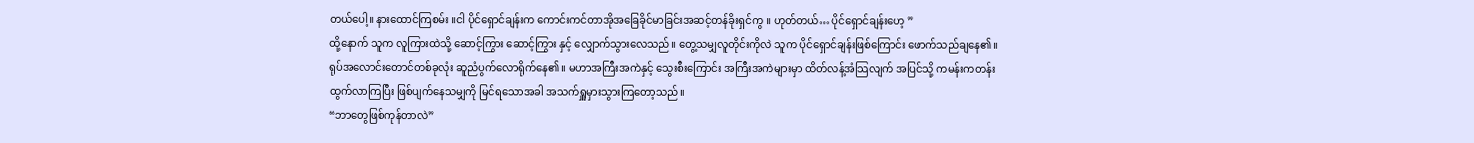တယ်ပေါ့။ နားထောင်ကြစမ်း ။ငါ ပိုင်ရှောင်ချန်းက ကောင်းကင်တာအိုအခြေခိုင်မာခြင်းအဆင့်တန်ခိုးရှင်ကွ ။ ဟုတ်တယ်… ပိုင်ရှောင်ချန်းဟေ့ ”
ထို့နောက် သူက လူကြားထဲသို့ ဆောင့်ကြွား ဆောင့်ကြွား နှင့် လျှောက်သွားလေသည်။ တွေ့သမျှလူတိုင်းကိုလဲ သူက ပိုင်ရှောင်ချန်းဖြစ်ကြောင်း ဖောက်သည်ချနေ၏။
ရုပ်အလောင်းတောင်တစ်ခုလုံး ဆူညံပွက်လောရိုက်နေ၏။ မဟာအကြီးအကဲနှင့် သွေးစီးကြောင်း အကြီးအကဲများမှာ ထိတ်လန့်အံသြလျက် အပြင်သို့ ကမန်းကတန်း ထွက်လာကြပြီး ဖြစ်ပျက်နေသမျှကို မြင်ရသောအခါ အသက်ရှူမှားသွားကြတော့သည်။
“ဘာတွေဖြစ်ကုန်တာလဲ”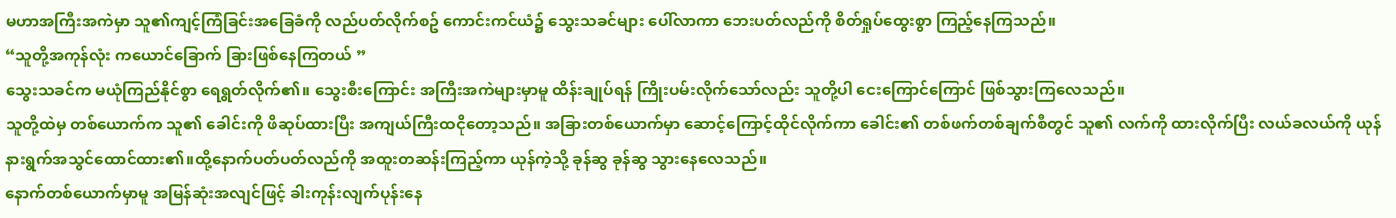မဟာအကြီးအကဲမှာ သူ၏ကျင့်ကြံခြင်းအခြေခံကို လည်ပတ်လိုက်စဥ် ကောင်းကင်ယံ၌ သွေးသခင်များ ပေါ်လာကာ ဘေးပတ်လည်ကို စိတ်ရှုပ်ထွေးစွာ ကြည့်နေကြသည်။
“သူတို့အကုန်လုံး ကယောင်ခြောက် ခြားဖြစ်နေကြတယ် ”
သွေးသခင်က မယုံကြည်နိုင်စွာ ရေရွတ်လိုက်၏။ သွေးစီးကြောင်း အကြီးအကဲများမှာမူ ထိန်းချုပ်ရန် ကြိုးပမ်းလိုက်သော်လည်း သူတို့ပါ ငေးကြောင်ကြောင် ဖြစ်သွားကြလေသည်။
သူတို့ထဲမှ တစ်ယောက်က သူ၏ ခေါင်းကို ဖိဆုပ်ထားပြီး အကျယ်ကြီးထငိုတော့သည်။ အခြားတစ်ယောက်မှာ ဆောင့်ကြောင့်ထိုင်လိုက်ကာ ခေါင်း၏ တစ်ဖက်တစ်ချက်စီတွင် သူ၏ လက်ကို ထားလိုက်ပြီး လယ်ခလယ်ကို ယုန်နားရွက်အသွင်ထောင်ထား၏။ထို့နောက်ပတ်ပတ်လည်ကို အထူးတဆန်းကြည့်ကာ ယုန်ကဲ့သို့ ခုန်ဆွ ခုန်ဆွ သွားနေလေသည်။
နောက်တစ်ယောက်မှာမူ အမြန်ဆုံးအလျင်ဖြင့် ခါးကုန်းလျက်ပုန်းနေ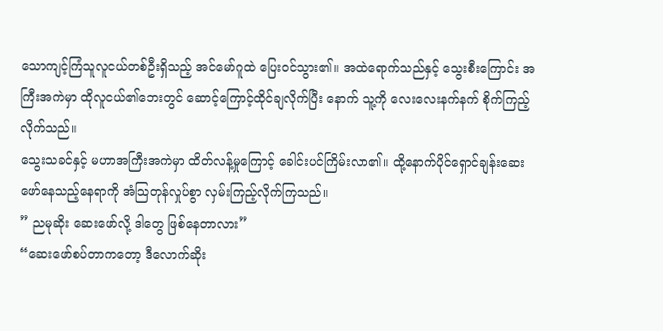သောကျင့်ကြံသူလူငယ်တစ်ဦးရှိသည့် အင်မော်ဂူထဲ ပြေးဝင်သွား၏။ အထဲရောက်သည်နှင့် သွေးစီးကြောင်း အကြီးအကဲမှာ ထိုလူငယ်၏ဘေးတွင် ဆောင့်ကြောင့်ထိုင်ချလိုက်ပြီး နောက် သူ့ကို လေးလေးနက်နက် စိုက်ကြည့်လိုက်သည်။
သွေးသခင်နှင့် မဟာအကြီးအကဲမှာ ထိတ်လန့်မှုကြောင့် ခေါင်းပင်ကြိမ်းလာ၏။ ထို့နောက်ပိုင်ရှောင်ချန်းဆေးဖော်နေသည့်နေရာကို အံသြတုန်လှုပ်စွာ လှမ်းကြည့်လိုက်ကြသည်။
” ညမုဆိုး ဆေးဖော်လို့ ဒါတွေ ဖြစ်နေတာလား”
“ဆေးဖော်စပ်တာကတော့ ဒီလောက်ဆိုး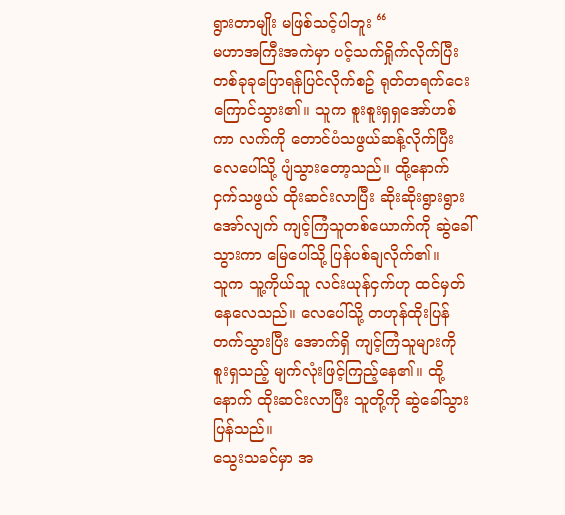ရွားတာမျိုး မဖြစ်သင့်ပါဘူး “
မဟာအကြီးအကဲမှာ ပင့်သက်ရှိုက်လိုက်ပြီး တစ်ခုခုပြောရန်ပြင်လိုက်စဥ် ရုတ်တရက်ငေးကြောင်သွား၏။ သူက စူးစူးရှရှအော်ဟစ်ကာ လက်ကို တောင်ပံသဖွယ်ဆန့်လိုက်ပြီး လေပေါ်သို့ ပျံသွားတော့သည်။ ထို့နောက် ငှက်သဖွယ် ထိုးဆင်းလာပြီး ဆိုးဆိုးရွားရွားအော်လျက် ကျင့်ကြံသူတစ်ယောက်ကို ဆွဲခေါ်သွားကာ မြေပေါ်သို့ ပြန်ပစ်ချလိုက်၏။
သူက သူ့ကိုယ်သူ လင်းယုန်ငှက်ဟု ထင်မှတ်နေလေသည်။ လေပေါ်သို့ တဟုန်ထိုးပြန်တက်သွားပြီး အောက်ရှိ ကျင့်ကြံသူများကို စူးရှသည့် မျက်လုံးဖြင့်ကြည့်နေ၏။ ထို့နောက် ထိုးဆင်းလာပြီး သူတို့ကို ဆွဲခေါ်သွားပြန်သည်။
သွေးသခင်မှာ အ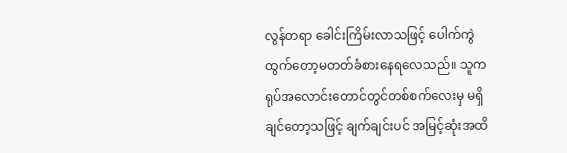လွန်တရာ ခေါင်းကြိမ်းလာသဖြင့် ပေါက်ကွဲထွက်တော့မတတ်ခံစားနေရလေသည်။ သူက ရုပ်အလောင်းတောင်တွင်တစ်စက်လေးမှ မရှိချင်တော့သဖြင့် ချက်ချင်းပင် အမြင့်ဆုံးအထိ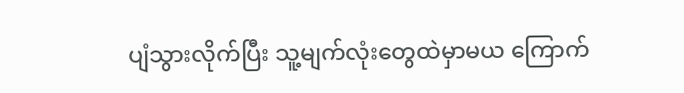ပျံသွားလိုက်ပြီး သူ့မျက်လုံးတွေထဲမှာမယ ကြောက်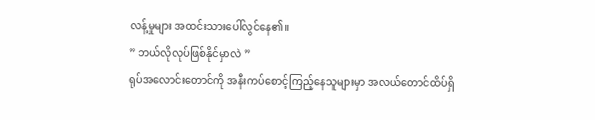လန့်မှုများ အထင်းသားပေါ်လွင်နေ၏။
” ဘယ်လိုလုပ်ဖြစ်နိုင်မှာလဲ ”
ရုပ်အလောင်းတောင်ကို အနီးကပ်စောင့်ကြည့်နေသူများမှာ အလယ်တောင်ထိပ်ရှိ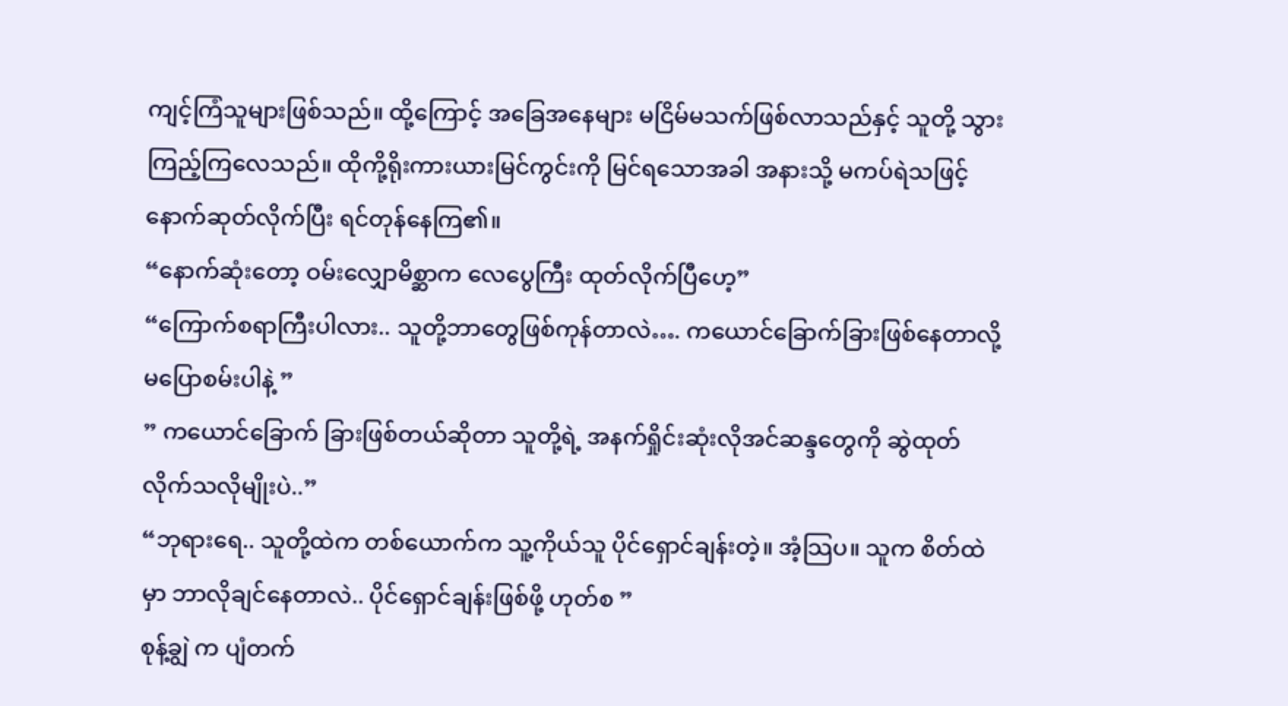ကျင့်ကြံသူများဖြစ်သည်။ ထို့ကြောင့် အခြေအနေများ မငြိမ်မသက်ဖြစ်လာသည်နှင့် သူတို့ သွားကြည့်ကြလေသည်။ ထိုကို့ရိုးကားယားမြင်ကွင်းကို မြင်ရသောအခါ အနားသို့ မကပ်ရဲသဖြင့် နောက်ဆုတ်လိုက်ပြီး ရင်တုန်နေကြ၏။
“နောက်ဆုံးတော့ ဝမ်းလျှောမိစ္ဆာက လေပွေကြီး ထုတ်လိုက်ပြီဟေ့”
“ကြောက်စရာကြီးပါလား.. သူတို့ဘာတွေဖြစ်ကုန်တာလဲ…. ကယောင်ခြောက်ခြားဖြစ်နေတာလို့ မပြောစမ်းပါနဲ့ ”
” ကယောင်ခြောက် ခြားဖြစ်တယ်ဆိုတာ သူတို့ရဲ့ အနက်ရှိုင်းဆုံးလိုအင်ဆန္ဒတွေကို ဆွဲထုတ်လိုက်သလိုမျိုးပဲ..”
“ဘုရားရေ.. သူတို့ထဲက တစ်ယောက်က သူ့ကိုယ်သူ ပိုင်ရှောင်ချန်းတဲ့။ အံ့သြပ။ သူက စိတ်ထဲမှာ ဘာလိုချင်နေတာလဲ.. ပိုင်ရှောင်ချန်းဖြစ်ဖို့ ဟုတ်စ ”
စုန့်ချွဲ က ပျံတက်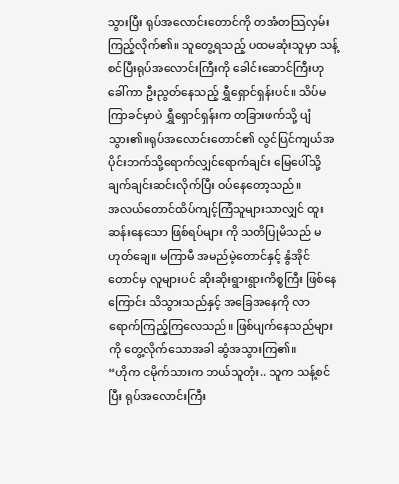သွားပြီး ရုပ်အလောင်းတောင်ကို တအံတသြလှမ်းကြည့်လိုက်၏။ သူတွေ့ရသည့် ပထမဆုံးသူမှာ သန့်စင်ပြီးရုပ်အလောင်းကြီးကို ခေါင်းဆောင်ကြီးဟုခေါ်ကာ ဦးညွတ်နေသည့် ရွှီရှောင်ရှန်းပင်။ သိပ်မကြာခင်မှာပဲ ရွှီရှောင်ရှန်းက တခြားဖက်သို့ ပျံသွား၏။ရုပ်အလောင်းတောင်၏ လွင်ပြင်ကျယ်အပိုင်းဘက်သို့ရောက်လျှင်ရောက်ချင်း မြေပေါ်သို့ ချက်ချင်းဆင်းလိုက်ပြီး ဝပ်နေတော့သည်။
အလယ်တောင်ထိပ်ကျင့်ကြံသူများသာလျှင် ထူးဆန်းနေသော ဖြစ်ရပ်များ ကို သတိပြုမိသည် မဟုတ်ချေ။ မကြာမီ အမည်မဲ့တောင်နှင့် နွံအိုင် တောင်မှ လူများပင် ဆိုးဆိုးရွားရွားကိစ္စကြီး ဖြစ်နေကြောင်း သိသွားသည်နှင့် အခြေအနေကို လာရောက်ကြည့်ကြလေသည်။ ဖြစ်ပျက်နေသည်များကို တွေ့လိုက်သောအခါ ဆွံအသွားကြ၏။
“ဟိုက ငမိုက်သားက ဘယ်သူတုံး.. သူက သန့်စင်ပြီး ရုပ်အလောင်းကြီး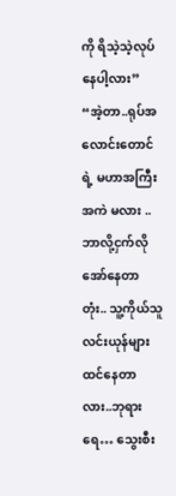ကို ရိသဲ့သဲ့လုပ်နေပါ့လား”
“အဲ့တာ..ရုပ်အလောင်းတောင်ရဲ့ မဟာအကြီးအကဲ မလား .. ဘာလို့ငှက်လို အော်နေတာတုံး.. သူ့ကိုယ်သူလင်းယုန်များထင်နေတာလား..ဘုရားရေ… သွေးစီး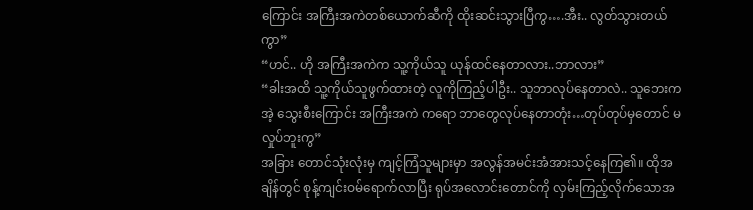ကြောင်း အကြီးအကဲတစ်ယောက်ဆီကို ထိုးဆင်းသွားပြီကွ….အီး.. လွတ်သွားတယ်ကွာ”
“ဟင်.. ဟို အကြီးအကဲက သူ့ကိုယ်သူ ယုန်ထင်နေတာလား..ဘာလား”
“ခါးအထိ သူ့ကိုယ်သူဖွက်ထားတဲ့ လူကိုကြည့်ပါဦး.. သူဘာလုပ်နေတာလဲ.. သူဘေးက အဲ့ သွေးစီးကြောင်း အကြီးအကဲ ကရော ဘာတွေလုပ်နေတာတုံး…တုပ်တုပ်မှတောင် မလှုပ်ဘူးကွ”
အခြား တောင်သုံးလုံးမှ ကျင့်ကြံသူများမှာ အလွန်အမင်းအံအားသင့်နေကြ၏။ ထိုအချိန်တွင် စုန့်ကျင်းဝမ်ရောက်လာပြီး ရုပ်အလောင်းတောင်ကို လှမ်းကြည့်လိုက်သောအ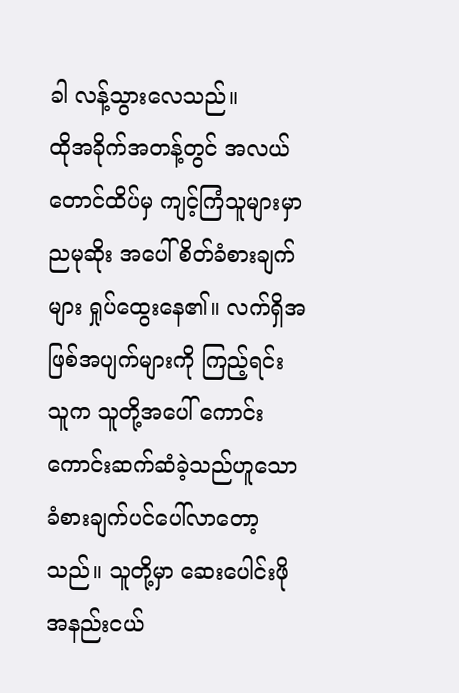ခါ လန့်သွားလေသည်။
ထိုအခိုက်အတန့်တွင် အလယ်တောင်ထိပ်မှ ကျင့်ကြံသူများမှာ ညမုဆိုး အပေါ် စိတ်ခံစားချက်များ ရှုပ်ထွေးနေ၏။ လက်ရှိအဖြစ်အပျက်များကို ကြည့်ရင်း သူက သူတို့အပေါ် ကောင်းကောင်းဆက်ဆံခဲ့သည်ဟူသော ခံစားချက်ပင်ပေါ်လာတော့သည်။ သူတို့မှာ ဆေးပေါင်းဖိုအနည်းငယ်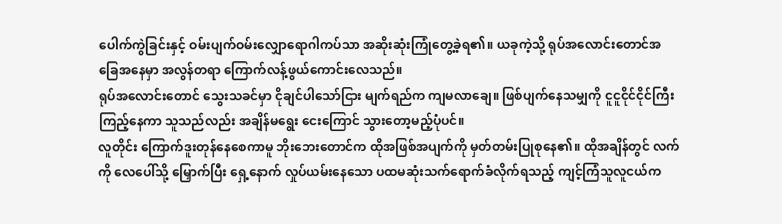ပေါက်ကွဲခြင်းနှင့် ဝမ်းပျက်ဝမ်းလျှောရောဂါကပ်သာ အဆိုးဆုံးကြုံတွေ့ခဲ့ရ၏။ ယခုကဲ့သို့ ရုပ်အလောင်းတောင်အခြေအနေမှာ အလွန်တရာ ကြောက်လန့်ဖွယ်ကောင်းလေသည်။
ရုပ်အလောင်းတောင် သွေးသခင်မှာ ငိုချင်ပါသော်ငြား မျက်ရည်က ကျမလာချေ။ ဖြစ်ပျက်နေသမျှကို ငူငူငိုင်ငိုင်ကြီး ကြည့်နေကာ သူသည်လည်း အချိန်မရွေး ငေးကြောင် သွားတော့မည့်ပုံပင်။
လူတိုင်း ကြောက်ဒူးတုန်နေစေကာမူ ဘိုးဘေးတောင်က ထိုအဖြစ်အပျက်ကို မှတ်တမ်းပြုစုနေ၏။ ထိုအချိန်တွင် လက်ကို လေပေါ်သို့ မြှောက်ပြီး ရှေ့နောက် လှုပ်ယမ်းနေသော ပထမဆုံးသက်ရောက်ခံလိုက်ရသည့် ကျင့်ကြံသူလူငယ်က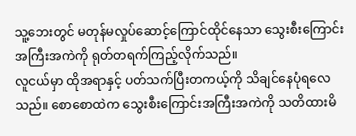သူ့ဘေးတွင် မတုန်မလှုပ်ဆောင့်ကြောင်ထိုင်နေသာ သွေးစီးကြောင်း အကြီးအကဲကို ရုတ်တရက်ကြည့်လိုက်သည်။
လူငယ်မှာ ထိုအရာနှင့် ပတ်သက်ပြီးတကယ့်ကို သိချင်နေပုံရလေသည်။ စောစောထဲက သွေးစီးကြောင်းအကြီးအကဲကို သတိထားမိ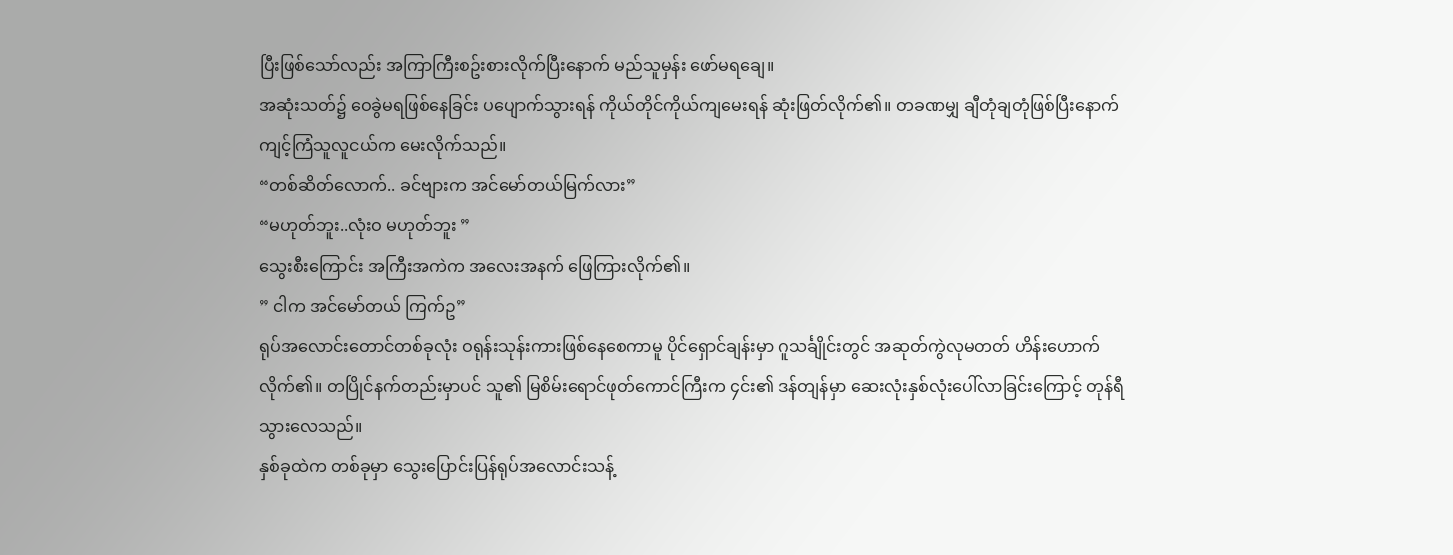ပြီးဖြစ်သော်လည်း အကြာကြီးစဥ်းစားလိုက်ပြီးနောက် မည်သူမှန်း ဖော်မရချေ။
အဆုံးသတ်၌ ဝေခွဲမရဖြစ်နေခြင်း ပပျောက်သွားရန် ကိုယ်တိုင်ကိုယ်ကျမေးရန် ဆုံးဖြတ်လိုက်၏။ တခဏမျှ ချီတုံချတုံဖြစ်ပြီးနောက် ကျင့်ကြံသူလူငယ်က မေးလိုက်သည်။
“တစ်ဆိတ်လောက်.. ခင်ဗျားက အင်မော်တယ်မြက်လား”
“မဟုတ်ဘူး..လုံးဝ မဟုတ်ဘူး ”
သွေးစီးကြောင်း အကြီးအကဲက အလေးအနက် ဖြေကြားလိုက်၏။
” ငါက အင်မော်တယ် ကြက်ဥ”
ရုပ်အလောင်းတောင်တစ်ခုလုံး ဝရုန်းသုန်းကားဖြစ်နေစေကာမူ ပိုင်ရှောင်ချန်းမှာ ဂူသင်္ချိုင်းတွင် အဆုတ်ကွဲလုမတတ် ဟိန်းဟောက်လိုက်၏။ တပြိုင်နက်တည်းမှာပင် သူ၏ မြစိမ်းရောင်ဖုတ်ကောင်ကြီးက ၄င်း၏ ဒန်တျန်မှာ ဆေးလုံးနှစ်လုံးပေါ်လာခြင်းကြောင့် တုန်ရီသွားလေသည်။
နှစ်ခုထဲက တစ်ခုမှာ သွေးပြောင်းပြန်ရုပ်အလောင်းသန့်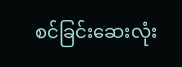စင်ခြင်းဆေးလုံး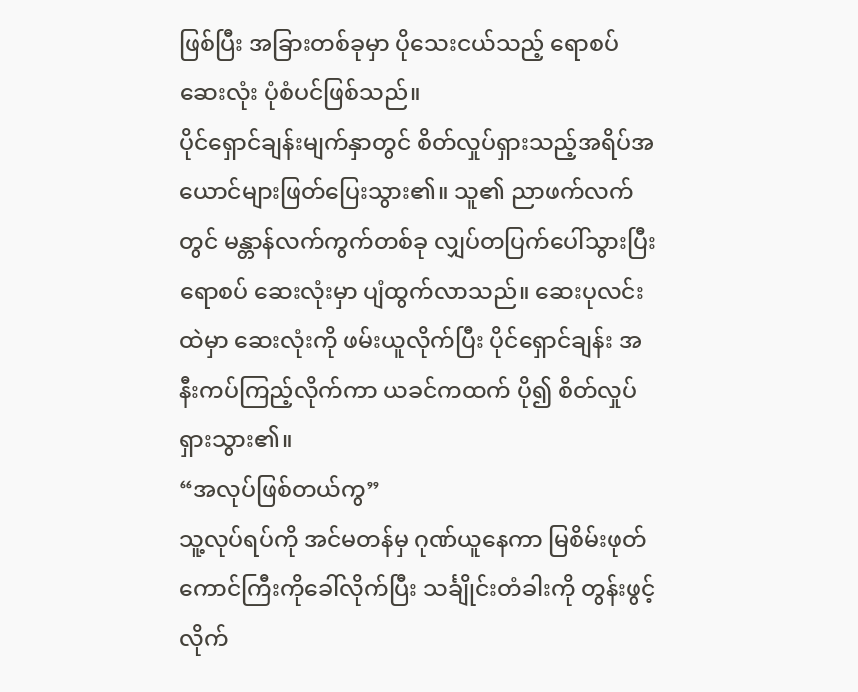ဖြစ်ပြီး အခြားတစ်ခုမှာ ပိုသေးငယ်သည့် ရောစပ်ဆေးလုံး ပုံစံပင်ဖြစ်သည်။
ပိုင်ရှောင်ချန်းမျက်နှာတွင် စိတ်လှုပ်ရှားသည့်အရိပ်အယောင်များဖြတ်ပြေးသွား၏။ သူ၏ ညာဖက်လက်တွင် မန္တာန်လက်ကွက်တစ်ခု လျှပ်တပြက်ပေါ်သွားပြီး ရောစပ် ဆေးလုံးမှာ ပျံထွက်လာသည်။ ဆေးပုလင်းထဲမှာ ဆေးလုံးကို ဖမ်းယူလိုက်ပြီး ပိုင်ရှောင်ချန်း အနီးကပ်ကြည့်လိုက်ကာ ယခင်ကထက် ပို၍ စိတ်လှုပ်ရှားသွား၏။
“အလုပ်ဖြစ်တယ်ကွ”
သူ့လုပ်ရပ်ကို အင်မတန်မှ ဂုဏ်ယူနေကာ မြစိမ်းဖုတ်ကောင်ကြီးကိုခေါ်လိုက်ပြီး သင်္ချိုင်းတံခါးကို တွန်းဖွင့်လိုက်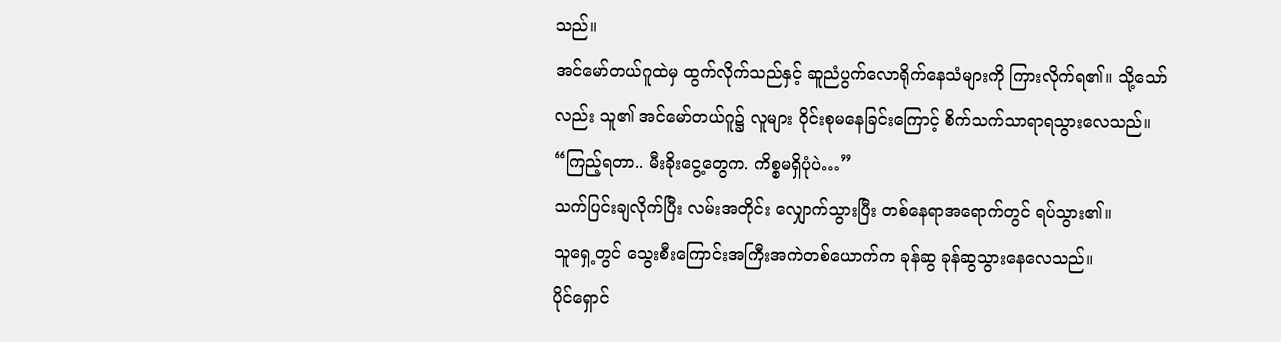သည်။
အင်မော်တယ်ဂူထဲမှ ထွက်လိုက်သည်နှင့် ဆူညံပွက်လောရိုက်နေသံများကို ကြားလိုက်ရ၏။ သို့သော်လည်း သူ၏ အင်မော်တယ်ဂူ၌ လူများ ဝိုင်းစုမနေခြင်းကြောင့် စိက်သက်သာရာရသွားလေသည်။
“ကြည့်ရတာ.. မီးခိုးငွေ့တွေက. ကိစ္စမရှိပုံပဲ…”
သက်ပြင်းချလိုက်ပြီး လမ်းအတိုင်း လျှောက်သွားပြီး တစ်နေရာအရောက်တွင် ရပ်သွား၏။
သူရှေ့တွင် သွေးစီးကြောင်းအကြီးအကဲတစ်ယောက်က ခုန်ဆွ ခုန်ဆွသွားနေလေသည်။
ပိုင်ရှောင်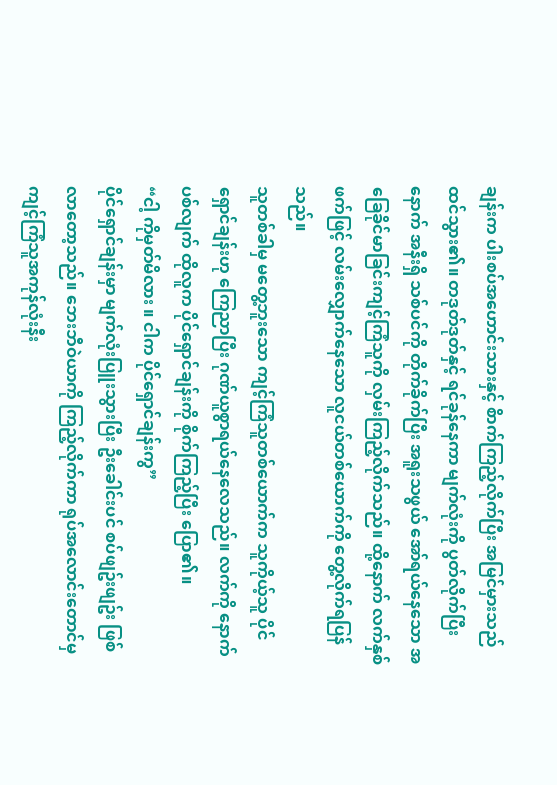ချန်းက ပါးစပ်အဟောင်းသားနှင့် စိာက်ကြည့်လိုက်ပြီး အမြင်မှားသည် ထင်သွား၏။ တဒုတ်ဒုတ်နှင့် ရင်ခုန်နေကာ မျက်လုံးကို ပွတ်လိုက်ပြီးနောက် အနီးရှိ သစ်ပင်ကို တိုက်ခိုက်ပြီး အရူးသဖွယ် အော်ရယ်နေသော အခြေခိုင်မာခြင်းကျင့်ကြံသူကို လှမ်းကြည့်လိုက်သည်။ ထို့နောက် လက်နှစ်ဖက်ဖြင့် လမ်းလျှောက်နေသော လူငယ်တစ်ယောက်ကို တွေ့လိုက်ရပြန်သည်။
သူတစ်ခါမှ မတွေ့ဘူးသော ကျင့်ကြံသူတစ်ယောက်က သူကိုယ့်သူ ပိုင်ရှောင်ချန်းဟု ကြေညာပြီး ဂုဏ်ယူစွာရယ်နေလေသည်။ လက်ကို နောက်ပစ်လျက် ထိုလူက ပိုင်ရှောင်ချန်းကို စိုက်ကြည့်ပြီး ပြော၏။
“ငါ့ ကိုမှတ်မိလား ။ ငါက ပိုင်ရှောင်ချန်းကွ”
ပိုင်ရှောင်ချန်းမှာ မျက်လုံးပြူးသွားပြီး ဦးခေါင်းပင် စပ်ဖျဥ်းဖျဥ်း ဖြစ်လာတော့သည်။ ဘေးဘီဝဲယာကို ကြည့်လိုက်ကာ ရုပ်အလောင်းတောင်မှ ကျင့်ကြံသူအကုန်လုံးနီး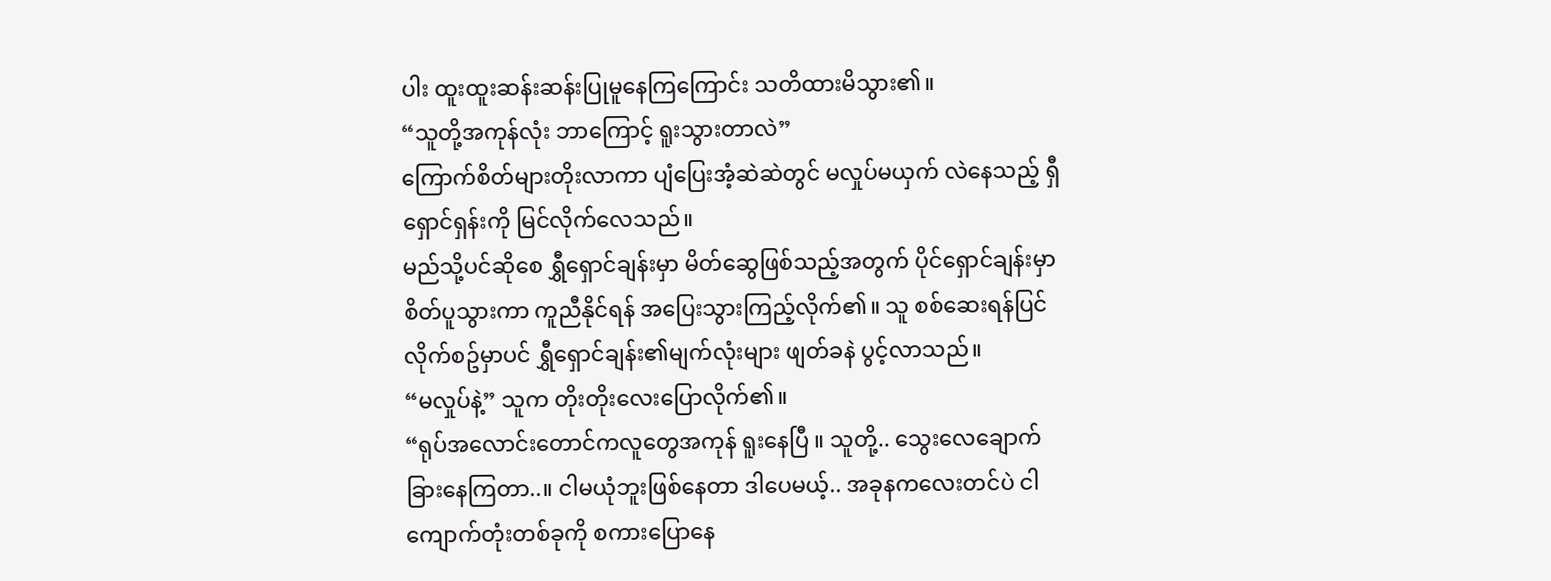ပါး ထူးထူးဆန်းဆန်းပြုမူနေကြကြောင်း သတိထားမိသွား၏။
“သူတို့အကုန်လုံး ဘာကြောင့် ရူးသွားတာလဲ”
ကြောက်စိတ်များတိုးလာကာ ပျံပြေးအံ့ဆဲဆဲတွင် မလှုပ်မယှက် လဲနေသည့် ရှီရှောင်ရှန်းကို မြင်လိုက်လေသည်။
မည်သို့ပင်ဆိုစေ ရွှီရှောင်ချန်းမှာ မိတ်ဆွေဖြစ်သည့်အတွက် ပိုင်ရှောင်ချန်းမှာ စိတ်ပူသွားကာ ကူညီနိုင်ရန် အပြေးသွားကြည့်လိုက်၏။ သူ စစ်ဆေးရန်ပြင်လိုက်စဥ်မှာပင် ရွှီရှောင်ချန်း၏မျက်လုံးများ ဖျတ်ခနဲ ပွင့်လာသည်။
“မလှုပ်နဲ့” သူက တိုးတိုးလေးပြောလိုက်၏။
“ရုပ်အလောင်းတောင်ကလူတွေအကုန် ရူးနေပြီ ။ သူတို့.. သွေးလေချောက်ခြားနေကြတာ..။ ငါမယုံဘူးဖြစ်နေတာ ဒါပေမယ့်.. အခုနကလေးတင်ပဲ ငါ ကျောက်တုံးတစ်ခုကို စကားပြောနေ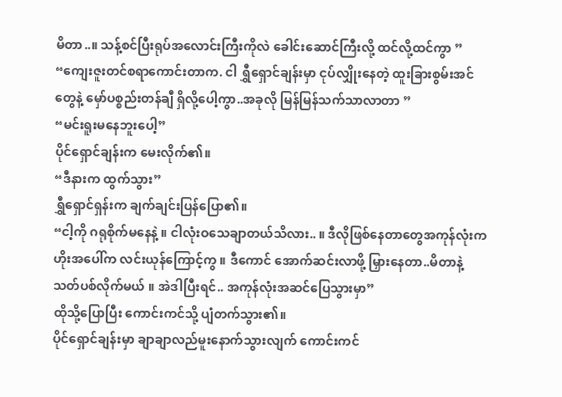မိတာ..။ သန့်စင်ပြီးရုပ်အလောင်းကြီးကိုလဲ ခေါင်းဆောင်ကြီးလို့ ထင်လို့ထင်ကွာ ”
“ကျေးဇူးတင်စရာကောင်းတာက. ငါ ရွှီရှောင်ချန်းမှာ ငုပ်လျှိုးနေတဲ့ ထူးခြားစွမ်းအင်တွေနဲ့ မှော်ပစ္စည်းတန်ချီ ရှိလို့ပေါ့ကွာ..အခုလို မြန်မြန်သက်သာလာတာ ”
“မင်းရူးမနေဘူးပေါ့”
ပိုင်ရှောင်ချန်းက မေးလိုက်၏။
“ဒီနားက ထွက်သွား”
ရွှီရှောင်ရှန်းက ချက်ချင်းပြန်ပြော၏။
“ငါ့ကို ဂရုစိုက်မနေနဲ့ ။ ငါလုံးဝသေချာတယ်သိလား.. ။ ဒီလိုဖြစ်နေတာတွေအကုန်လုံးက ဟိုးအပေါ်က လင်းယုန်ကြောင့်ကွ ။ ဒီကောင် အောက်ဆင်းလာဖို့ မြှားနေတာ..မိတာနဲ့ သတ်ပစ်လိုက်မယ် ။ အဲဒါပြီးရင်.. အကုန်လုံးအဆင်ပြေသွားမှာ”
ထိုသို့ပြောပြီး ကောင်းကင်သို့ ပျံတက်သွား၏။
ပိုင်ရှောင်ချန်းမှာ ချာချာလည်မူးနောက်သွားလျက် ကောင်းကင်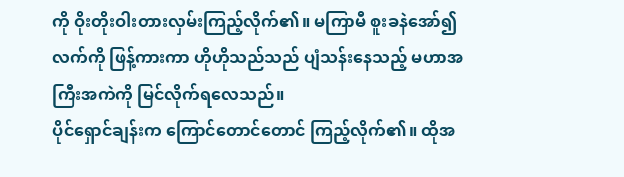ကို ဝိုးတိုးဝါးတားလှမ်းကြည့်လိုက်၏။ မကြာမီ စူးခနဲအော်၍ လက်ကို ဖြန့်ကားကာ ဟိုဟိုသည်သည် ပျံသန်းနေသည့် မဟာအကြီးအကဲကို မြင်လိုက်ရလေသည်။
ပိုင်ရှောင်ချန်းက ကြောင်တောင်တောင် ကြည့်လိုက်၏။ ထိုအ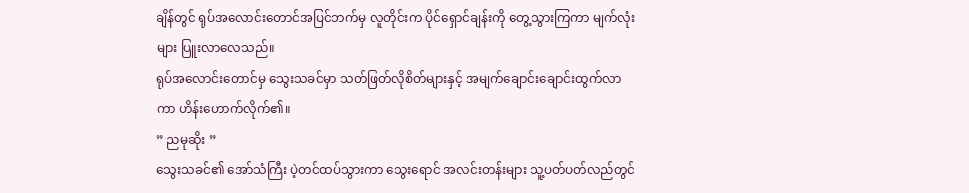ချိန်တွင် ရုပ်အလောင်းတောင်အပြင်ဘက်မှ လူတိုင်းက ပိုင်ရှောင်ချန်းကို တွေ့သွားကြကာ မျက်လုံးများ ပြူးလာလေသည်။
ရုပ်အလောင်းတောင်မှ သွေးသခင်မှာ သတ်ဖြတ်လိုစိတ်များနှင့် အမျက်ချောင်းချောင်းထွက်လာကာ ဟိန်းဟောက်လိုက်၏။
” ညမုဆိုး ”
သွေးသခင်၏ အော်သံကြီး ပဲ့တင်ထပ်သွားကာ သွေးရောင် အလင်းတန်းများ သူ့ပတ်ပတ်လည်တွင်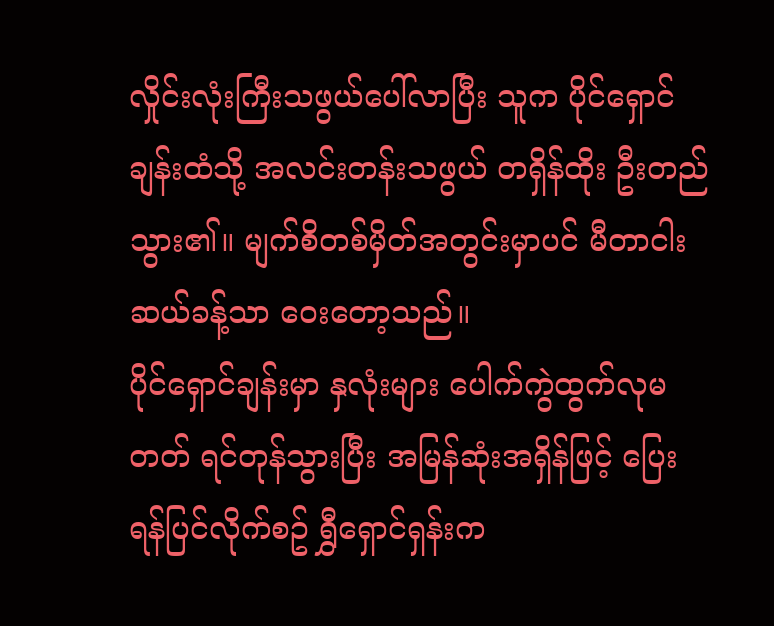လှိုင်းလုံးကြီးသဖွယ်ပေါ်လာပြီး သူက ပိုင်ရှောင်ချန်းထံသို့ အလင်းတန်းသဖွယ် တရှိန်ထိုး ဦးတည်သွား၏။ မျက်စိတစ်မှိတ်အတွင်းမှာပင် မီတာငါးဆယ်ခန့်သာ ဝေးတော့သည်။
ပိုင်ရှောင်ချန်းမှာ နှလုံးများ ပေါက်ကွဲထွက်လုမတတ် ရင်တုန်သွားပြီး အမြန်ဆုံးအရှိန်ဖြင့် ပြေးရန်ပြင်လိုက်စဥ် ရွှီရှောင်ရှန်းက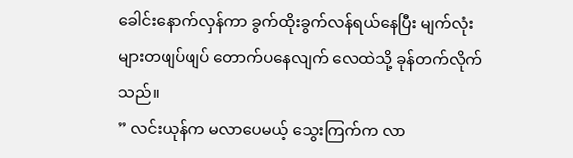ခေါင်းနောက်လှန်ကာ ခွက်ထိုးခွက်လန်ရယ်နေပြီး မျက်လုံးများတဖျပ်ဖျပ် တောက်ပနေလျက် လေထဲသို့ ခုန်တက်လိုက်သည်။
” လင်းယုန်က မလာပေမယ့် သွေးကြက်က လာ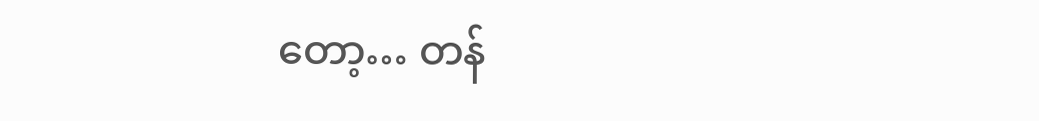တော့… တန်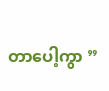တာပေါ့ကွာ ”